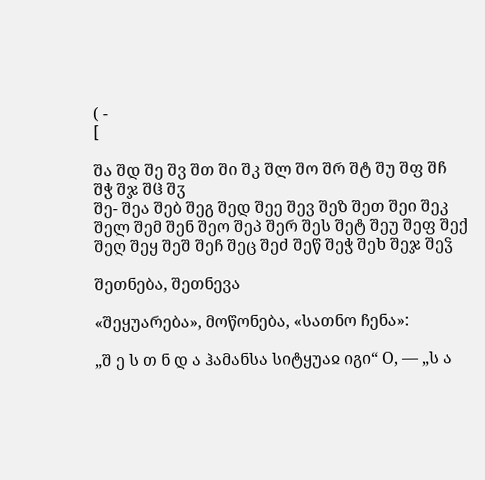( -
[

შა შდ შე შვ შთ ში შკ შლ შო შრ შტ შუ შფ შჩ შჭ შჯ შჱ შჳ
შე- შეა შებ შეგ შედ შეე შევ შეზ შეთ შეი შეკ შელ შემ შენ შეო შეპ შერ შეს შეტ შეუ შეფ შექ შეღ შეყ შეშ შეჩ შეც შეძ შეწ შეჭ შეხ შეჯ შეჴ

შეთნება, შეთნევა

«შეყუარება», მოწონება, «სათნო ჩენა»:

„შ ე ს თ ნ დ ა ჰამანსა სიტყუაჲ იგი“ О, — „ს ა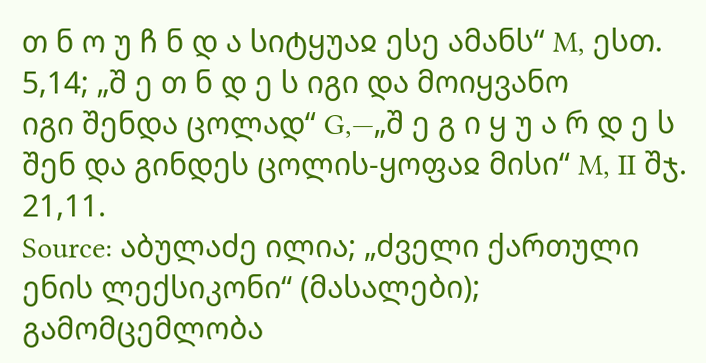თ ნ ო უ ჩ ნ დ ა სიტყუაჲ ესე ამანს“ M, ესთ. 5,14; „შ ე თ ნ დ ე ს იგი და მოიყვანო
იგი შენდა ცოლად“ G,—„შ ე გ ი ყ უ ა რ დ ე ს შენ და გინდეს ცოლის-ყოფაჲ მისი“ M, II შჯ. 21,11.
Source: აბულაძე ილია; „ძველი ქართული ენის ლექსიკონი“ (მასალები); გამომცემლობა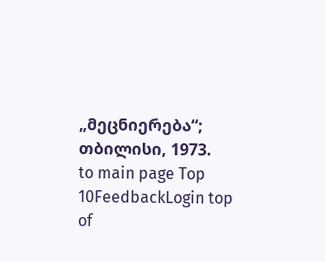„მეცნიერება“; თბილისი, 1973.
to main page Top 10FeedbackLogin top of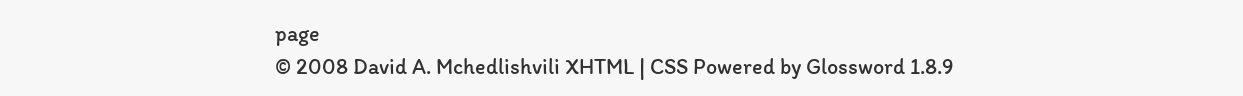page
© 2008 David A. Mchedlishvili XHTML | CSS Powered by Glossword 1.8.9